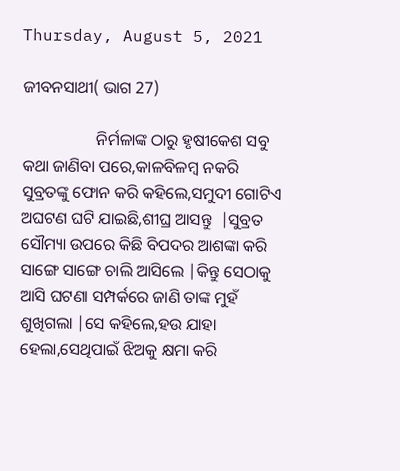Thursday, August 5, 2021

ଜୀବନସାଥୀ( ଭାଗ 27)

                  ନିର୍ମଳାଙ୍କ ଠାରୁ ହୃଷୀକେଶ ସବୁ କଥା ଜାଣିବା ପରେ,କାଳବିଳମ୍ବ ନକରି ସୁବ୍ରତଙ୍କୁ ଫୋନ କରି କହିଲେ,ସମୁଦୀ ଗୋଟିଏ ଅଘଟଣ ଘଟି ଯାଇଛି,ଶୀଘ୍ର ଆସନ୍ତୁ  |ସୁବ୍ରତ ସୌମ୍ୟା ଉପରେ କିଛି ବିପଦର ଆଶଙ୍କା କରି ସାଙ୍ଗେ ସାଙ୍ଗେ ଚାଲି ଆସିଲେ |କିନ୍ତୁ ସେଠାକୁ ଆସି ଘଟଣା ସମ୍ପର୍କରେ ଜାଣି ତାଙ୍କ ମୁହଁ ଶୁଖିଗଲା |ସେ କହିଲେ,ହଉ ଯାହା ହେଲା,ସେଥିପାଇଁ ଝିଅକୁ କ୍ଷମା କରି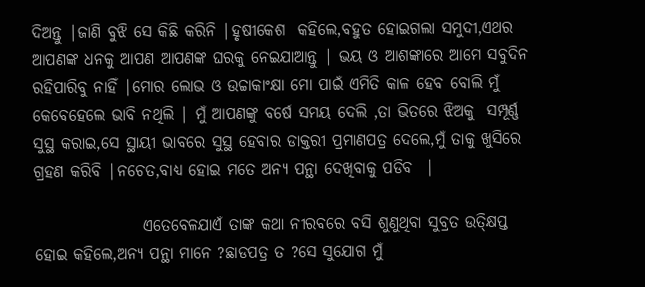ଦିଅନ୍ତୁ |ଜାଣି ବୁଝି ସେ କିଛି କରିନି |ହୃଷୀକେଶ  କହିଲେ,ବହୁତ ହୋଇଗଲା ସମୁଦୀ,ଏଥର ଆପଣଙ୍କ ଧନକୁ ଆପଣ ଆପଣଙ୍କ ଘରକୁ ନେଇଯାଆନ୍ତୁ | ଭୟ ଓ ଆଶଙ୍କାରେ ଆମେ ସବୁଦିନ ରହିପାରିବୁ ନାହିଁ |ମୋର ଲୋଭ ଓ ଉଚ୍ଚାକାଂକ୍ଷା ମୋ ପାଇଁ ଏମିତି କାଳ ହେବ ବୋଲି ମୁଁ କେବେହେଲେ ଭାବି ନଥିଲି | ମୁଁ ଆପଣଙ୍କୁ ବର୍ଷେ ସମୟ ଦେଲି ,ତା ଭିତରେ ଝିଅକୁ  ସମ୍ପୂର୍ଣ୍ଣ ସୁସ୍ଥ କରାଇ,ସେ ସ୍ଥାୟୀ ଭାବରେ ସୁସ୍ଥ ହେବାର ଡାକ୍ତରୀ ପ୍ରମାଣପତ୍ର ଦେଲେ,ମୁଁ ତାକୁ ଖୁସିରେ ଗ୍ରହଣ କରିବି |ନଚେତ,ବାଧ୍ୟ ହୋଇ ମତେ ଅନ୍ୟ ପନ୍ଥା ଦେଖିବାକୁ ପଡିବ  |

                 ଏତେବେଳଯାଏଁ ତାଙ୍କ କଥା ନୀରବରେ ବସି ଶୁଣୁଥିବା ସୁବ୍ରତ ଉତ୍କ୍ଷିପ୍ତ ହୋଇ କହିଲେ,ଅନ୍ୟ ପନ୍ଥା ମାନେ ?ଛାଡପତ୍ର ତ ?ସେ ସୁଯୋଗ ମୁଁ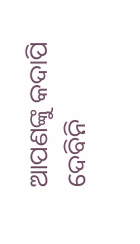ଆପଣଙ୍କୁ କଦାପି ଦେବିନି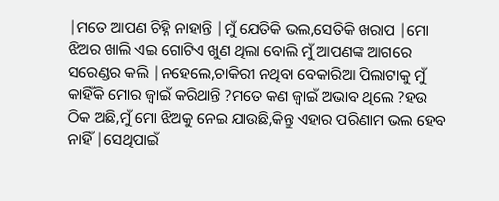|ମତେ ଆପଣ ଚିହ୍ନି ନାହାନ୍ତି |ମୁଁ ଯେତିକି ଭଲ,ସେତିକି ଖରାପ |ମୋ ଝିଅର ଖାଲି ଏଇ ଗୋଟିଏ ଖୁଣ ଥିଲା ବୋଲି ମୁଁ ଆପଣଙ୍କ ଆଗରେ ସରେଣ୍ଡର କଲି |ନହେଲେ,ଚାକିରୀ ନଥିବା ବେକାରିଆ ପିଲାଟାକୁ ମୁଁ କାହିଁକି ମୋର ଜ୍ୱାଇଁ କରିଥାନ୍ତି ?ମତେ କଣ ଜ୍ୱାଇଁ ଅଭାବ ଥିଲେ ?ହଉ ଠିକ ଅଛି,ମୁଁ ମୋ ଝିଅକୁ ନେଇ ଯାଉଛି,କିନ୍ତୁ ଏହାର ପରିଣାମ ଭଲ ହେବ ନାହିଁ |ସେଥିପାଇଁ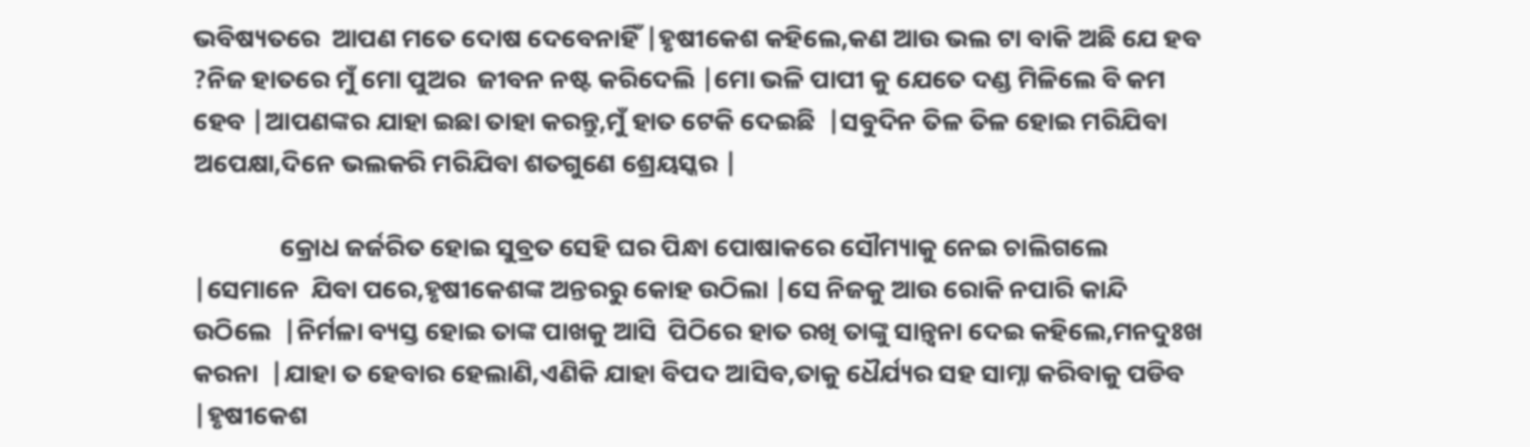ଭବିଷ୍ୟତରେ  ଆପଣ ମତେ ଦୋଷ ଦେବେନାହିଁ |ହୃଷୀକେଶ କହିଲେ,କଣ ଆଉ ଭଲ ଟା ବାକି ଅଛି ଯେ ହବ ?ନିଜ ହାତରେ ମୁଁ ମୋ ପୁଅର  ଜୀବନ ନଷ୍ଟ କରିଦେଲି |ମୋ ଭଳି ପାପୀ କୁ ଯେତେ ଦଣ୍ଡ ମିଳିଲେ ବି କମ ହେବ |ଆପଣଙ୍କର ଯାହା ଇଛା ତାହା କରନ୍ତୁ,ମୁଁ ହାତ ଟେକି ଦେଇଛି  |ସବୁଦିନ ତିଳ ତିଳ ହୋଇ ମରିଯିବା ଅପେକ୍ଷା,ଦିନେ ଭଲକରି ମରିଯିବା ଶତଗୁଣେ ଶ୍ରେୟସ୍କର |

               କ୍ରୋଧ ଜର୍ଜରିତ ହୋଇ ସୁବ୍ରତ ସେହି ଘର ପିନ୍ଧା ପୋଷାକରେ ସୌମ୍ୟାକୁ ନେଇ ଚାଲିଗଲେ |ସେମାନେ  ଯିବା ପରେ,ହୃଷୀକେଶଙ୍କ ଅନ୍ତରରୁ କୋହ ଉଠିଲା |ସେ ନିଜକୁ ଆଉ ରୋକି ନପାରି କାନ୍ଦି ଉଠିଲେ  |ନିର୍ମଳା ବ୍ୟସ୍ତ ହୋଇ ତାଙ୍କ ପାଖକୁ ଆସି  ପିଠିରେ ହାତ ରଖି ତାଙ୍କୁ ସାନ୍ତ୍ୱନା ଦେଇ କହିଲେ,ମନଦୁଃଖ କରନା  |ଯାହା ତ ହେବାର ହେଲାଣି,ଏଣିକି ଯାହା ବିପଦ ଆସିବ,ତାକୁ ଧୈର୍ଯ୍ୟର ସହ ସାମ୍ନା କରିବାକୁ ପଡିବ |ହୃଷୀକେଶ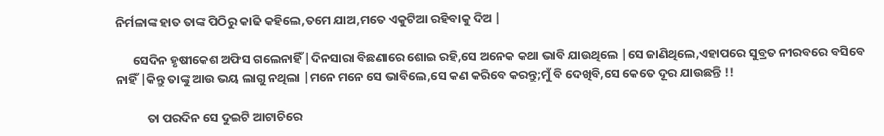ନିର୍ମଳାଙ୍କ ହାତ ତାଙ୍କ ପିଠିରୁ କାଢି କହିଲେ,ତମେ ଯାଅ,ମତେ ଏକୁଟିଆ ରହିବାକୁ ଦିଅ |

      ସେଦିନ ହୃଷୀକେଶ ଅଫିସ ଗଲେନାହିଁ |ଦିନସାରା ବିଛଣାରେ ଶୋଇ ରହି,ସେ ଅନେକ କଥା ଭାବି ଯାଉଥିଲେ |ସେ ଜାଣିଥିଲେ,ଏହାପରେ ସୁବ୍ରତ ନୀରବରେ ବସିବେ ନାହିଁ |କିନ୍ତୁ ତାଙ୍କୁ ଆଉ ଭୟ ଲାଗୁ ନଥିଲା |ମନେ ମନେ ସେ ଭାବିଲେ,ସେ କଣ କରିବେ କରନ୍ତୁ;ମୁଁ ବି ଦେଖିବି,ସେ କେତେ ଦୂର ଯାଉଛନ୍ତି !!

           ତା ପରଦିନ ସେ ଦୁଇଟି ଆଟାଚିରେ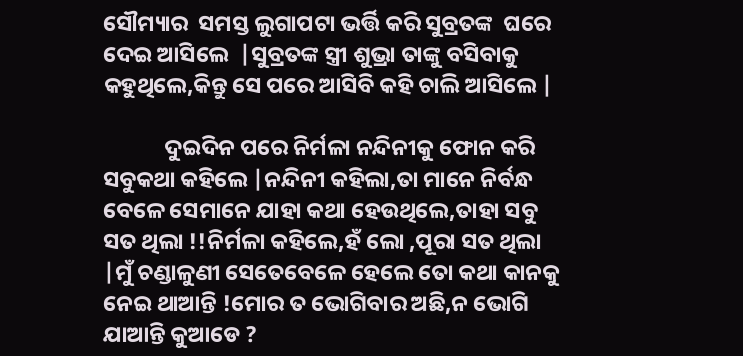ସୌମ୍ୟାର  ସମସ୍ତ ଲୁଗାପଟା ଭର୍ତ୍ତି କରି ସୁବ୍ରତଙ୍କ  ଘରେ ଦେଇ ଆସିଲେ  |ସୁବ୍ରତଙ୍କ ସ୍ତ୍ରୀ ଶୁଭ୍ରା ତାଙ୍କୁ ବସିବାକୁ କହୁଥିଲେ,କିନ୍ତୁ ସେ ପରେ ଆସିବି କହି ଚାଲି ଆସିଲେ |

            ଦୁଇଦିନ ପରେ ନିର୍ମଳା ନନ୍ଦିନୀକୁ ଫୋନ କରି ସବୁକଥା କହିଲେ |ନନ୍ଦିନୀ କହିଲା,ତା ମାନେ ନିର୍ବନ୍ଧ ବେଳେ ସେମାନେ ଯାହା କଥା ହେଉଥିଲେ,ତାହା ସବୁ ସତ ଥିଲା !!ନିର୍ମଳା କହିଲେ,ହଁ ଲୋ ,ପୂରା ସତ ଥିଲା |ମୁଁ ଚଣ୍ଡାଳୁଣୀ ସେତେବେଳେ ହେଲେ ତୋ କଥା କାନକୁ ନେଇ ଥାଆନ୍ତି !ମୋର ତ ଭୋଗିବାର ଅଛି,ନ ଭୋଗି ଯାଆନ୍ତି କୁଆଡେ ?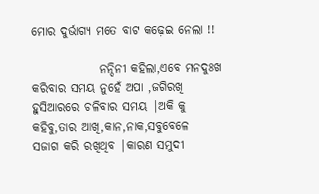ମୋର ଦୁର୍ଭାଗ୍ୟ ମତେ ବାଟ କଢ଼େଇ ନେଲା !!

              ନନ୍ଦିନୀ କହିଲା,ଏବେ ମନଦୁଃଖ କରିବାର ସମୟ ନୁହେଁ ଅପା ,ଜଗିରଖି ହୁସିଆରରେ ଚଳିବାର ସମୟ |ଅକି କୁ କହିବୁ,ତାର ଆଖି,କାନ,ନାକ,ସବୁବେଳେ  ସଜାଗ କରି ରଖିଥିବ |କାରଣ ସମୁଦୀ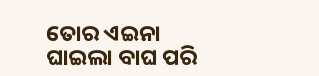ତୋର ଏଇନା ଘାଇଲା ବାଘ ପରି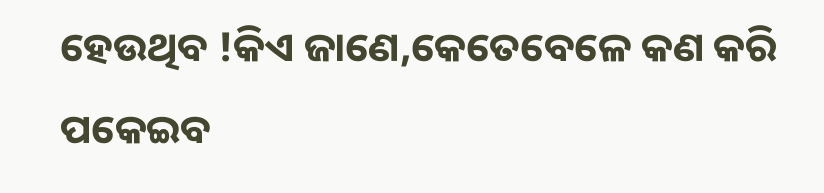ହେଉଥିବ !କିଏ ଜାଣେ,କେତେବେଳେ କଣ କରି ପକେଇବ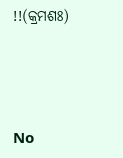!!(କ୍ରମଶଃ)





No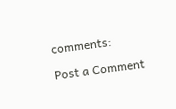comments:

Post a Comment